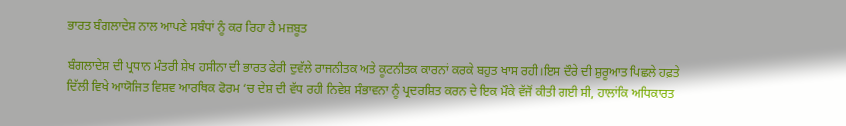ਭਾਰਤ ਬੰਗਲਾਦੇਸ਼ ਨਾਲ ਆਪਣੇ ਸਬੰਧਾਂ ਨੂੰ ਕਰ ਰਿਹਾ ਹੈ ਮਜ਼ਬੂਤ

ਬੰਗਲਾਦੇਸ਼ ਦੀ ਪ੍ਰਧਾਨ ਮੰਤਰੀ ਸ਼ੇਖ ਹਸੀਨਾ ਦੀ ਭਾਰਤ ਫੇਰੀ ਦੁਵੱਲੇ ਰਾਜਨੀਤਕ ਅਤੇ ਕੂਟਨੀਤਕ ਕਾਰਨਾਂ ਕਰਕੇ ਬਹੁਤ ਖਾਸ ਰਹੀ।ਇਸ ਦੌਰੇ ਦੀ ਸ਼ੁਰੂਆਤ ਪਿਛਲੇ ਹਫ਼ਤੇ ਦਿੱਲੀ ਵਿਖੇ ਆਯੋਜਿਤ ਵਿਸ਼ਵ ਆਰਥਿਕ ਫੋਰਮ ‘ਚ ਦੇਸ਼ ਦੀ ਵੱਧ ਰਹੀ ਨਿਵੇਸ਼ ਸੰਭਾਵਨਾ ਨੂੰ ਪ੍ਰਦਰਸ਼ਿਤ ਕਰਨ ਦੇ ਇਕ ਮੌਕੇ ਵੱਜੋਂ ਕੀਤੀ ਗਈ ਸੀ, ਹਾਲਾਂਕਿ ਅਧਿਕਾਰਤ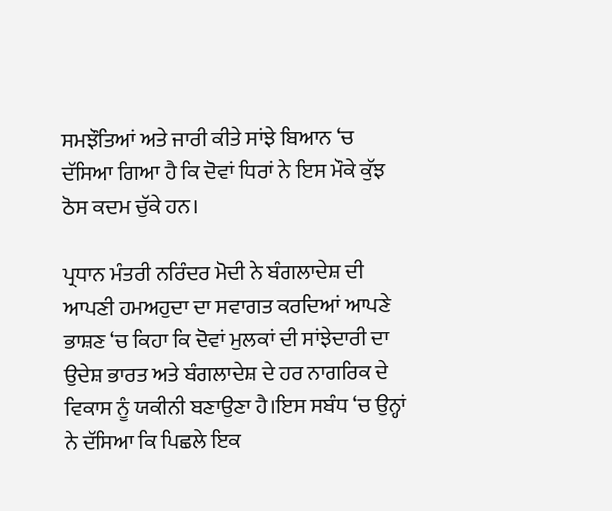ਸਮਝੌਤਿਆਂ ਅਤੇ ਜਾਰੀ ਕੀਤੇ ਸਾਂਝੇ ਬਿਆਨ ‘ਚ ਦੱਸਿਆ ਗਿਆ ਹੈ ਕਿ ਦੋਵਾਂ ਧਿਰਾਂ ਨੇ ਇਸ ਮੌਕੇ ਕੁੱਝ ਠੋਸ ਕਦਮ ਚੁੱਕੇ ਹਨ।

ਪ੍ਰਧਾਨ ਮੰਤਰੀ ਨਰਿੰਦਰ ਮੋਦੀ ਨੇ ਬੰਗਲਾਦੇਸ਼ ਦੀ ਆਪਣੀ ਹਮਅਹੁਦਾ ਦਾ ਸਵਾਗਤ ਕਰਦਿਆਂ ਆਪਣੇ ਭਾਸ਼ਣ ‘ਚ ਕਿਹਾ ਕਿ ਦੋਵਾਂ ਮੁਲਕਾਂ ਦੀ ਸਾਂਝੇਦਾਰੀ ਦਾ ਉਦੇਸ਼ ਭਾਰਤ ਅਤੇ ਬੰਗਲਾਦੇਸ਼ ਦੇ ਹਰ ਨਾਗਰਿਕ ਦੇ ਵਿਕਾਸ ਨੂੰ ਯਕੀਨੀ ਬਣਾਉਣਾ ਹੈ।ਇਸ ਸਬੰਧ ‘ਚ ਉਨ੍ਹਾਂ ਨੇ ਦੱਸਿਆ ਕਿ ਪਿਛਲੇ ਇਕ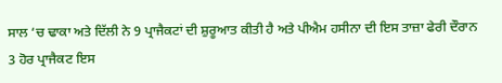ਸਾਲ ‘ਚ ਢਾਕਾ ਅਤੇ ਦਿੱਲੀ ਨੇ 9 ਪ੍ਰਾਜੈਕਟਾਂ ਦੀ ਸ਼ੁਰੂਆਤ ਕੀਤੀ ਹੈ ਅਤੇ ਪੀਐਮ ਹਸੀਨਾ ਦੀ ਇਸ ਤਾਜ਼ਾ ਫੇਰੀ ਦੌਰਾਨ 3 ਹੋਰ ਪ੍ਰਾਜੈਕਟ ਇਸ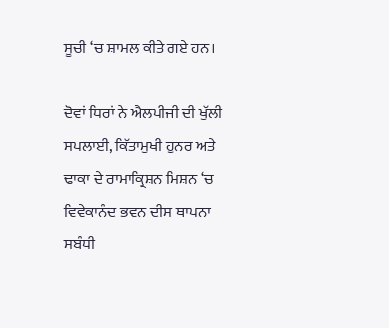ਸੂਚੀ ‘ਚ ਸ਼ਾਮਲ ਕੀਤੇ ਗਏ ਹਨ।

ਦੋਵਾਂ ਧਿਰਾਂ ਨੇ ਐਲਪੀਜੀ ਦੀ ਖੁੱਲੀ ਸਪਲਾਈ, ਕਿੱਤਾਮੁਖੀ ਹੁਨਰ ਅਤੇ ਢਾਕਾ ਦੇ ਰਾਮਾਕ੍ਰਿਸ਼ਨ ਮਿਸ਼ਨ ‘ਚ ਵਿਵੇਕਾਨੰਦ ਭਵਨ ਦੀਸ ਥਾਪਨਾ ਸਬੰਧੀ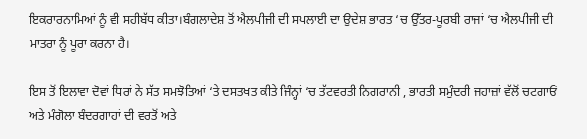ਇਕਰਾਰਨਾਮਿਆਂ ਨੂੰ ਵੀ ਸਹੀਬੱਧ ਕੀਤਾ।ਬੰਗਲਾਦੇਸ਼ ਤੋਂ ਐਲਪੀਜੀ ਦੀ ਸਪਲਾਈ ਦਾ ਉਦੇਸ਼ ਭਾਰਤ ‘ਚ ਉੱਤਰ-ਪੂਰਬੀ ਰਾਜਾਂ ‘ਚ ਐਲਪੀਜੀ ਦੀ ਮਾਤਰਾ ਨੂੰ ਪੂਰਾ ਕਰਨਾ ਹੈ।

ਇਸ ਤੋਂ ਇਲਾਵਾ ਦੋਵਾਂ ਧਿਰਾਂ ਨੇ ਸੱਤ ਸਮਝੋਤਿਆਂ ‘ਤੇ ਦਸਤਖਤ ਕੀਤੇ ਜਿੰਨ੍ਹਾਂ ‘ਚ ਤੱਟਵਰਤੀ ਨਿਗਰਾਨੀ , ਭਾਰਤੀ ਸਮੁੰਦਰੀ ਜਹਾਜ਼ਾਂ ਵੱਲੋਂ ਚਟਗਾਓਂ ਅਤੇ ਮੰਗੋਲਾ ਬੰਦਰਗਾਹਾਂ ਦੀ ਵਰਤੋਂ ਅਤੇ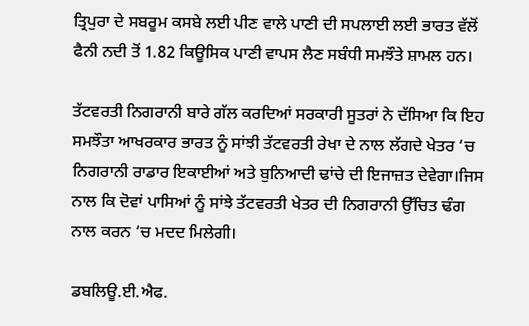ਤ੍ਰਿਪੁਰਾ ਦੇ ਸਬਰੂਮ ਕਸਬੇ ਲਈ ਪੀਣ ਵਾਲੇ ਪਾਣੀ ਦੀ ਸਪਲਾਈ ਲਈ ਭਾਰਤ ਵੱਲੋਂ ਫੈਨੀ ਨਦੀ ਤੋਂ 1.82 ਕਿਊਸਿਕ ਪਾਣੀ ਵਾਪਸ ਲੈਣ ਸਬੰਧੀ ਸਮਝੌਤੇ ਸ਼ਾਮਲ ਹਨ।

ਤੱਟਵਰਤੀ ਨਿਗਰਾਨੀ ਬਾਰੇ ਗੱਲ ਕਰਦਿਆਂ ਸਰਕਾਰੀ ਸੂਤਰਾਂ ਨੇ ਦੱਸਿਆ ਕਿ ਇਹ ਸਮਝੌਤਾ ਆਖਰਕਾਰ ਭਾਰਤ ਨੂੰ ਸਾਂਝੀ ਤੱਟਵਰਤੀ ਰੇਖਾ ਦੇ ਨਾਲ ਲੱਗਦੇ ਖੇਤਰ ‘ਚ ਨਿਗਰਾਨੀ ਰਾਡਾਰ ਇਕਾਈਆਂ ਅਤੇ ਬੁਨਿਆਦੀ ਢਾਂਚੇ ਦੀ ਇਜਾਜ਼ਤ ਦੇਵੇਗਾ।ਜਿਸ ਨਾਲ ਕਿ ਦੋਵਾਂ ਪਾਸਿਆਂ ਨੂੰ ਸਾਂਝੇ ਤੱਟਵਰਤੀ ਖੇਤਰ ਦੀ ਨਿਗਰਾਨੀ ਉੱਚਿਤ ਢੰਗ ਨਾਲ ਕਰਨ ‘ਚ ਮਦਦ ਮਿਲੇਗੀ।

ਡਬਲਿਊ.ਈ.ਐਫ.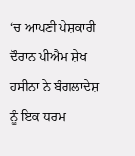‘ਚ ਆਪਣੀ ਪੇਸ਼ਕਾਰੀ ਦੌਰਾਨ ਪੀਐਮ ਸ਼ੇਖ ਹਸੀਨਾ ਨੇ ਬੰਗਲਾਦੇਸ਼ ਨੂੰ ਇਕ ਧਰਮ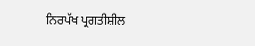ਨਿਰਪੱਖ ਪ੍ਰਗਤੀਸ਼ੀਲ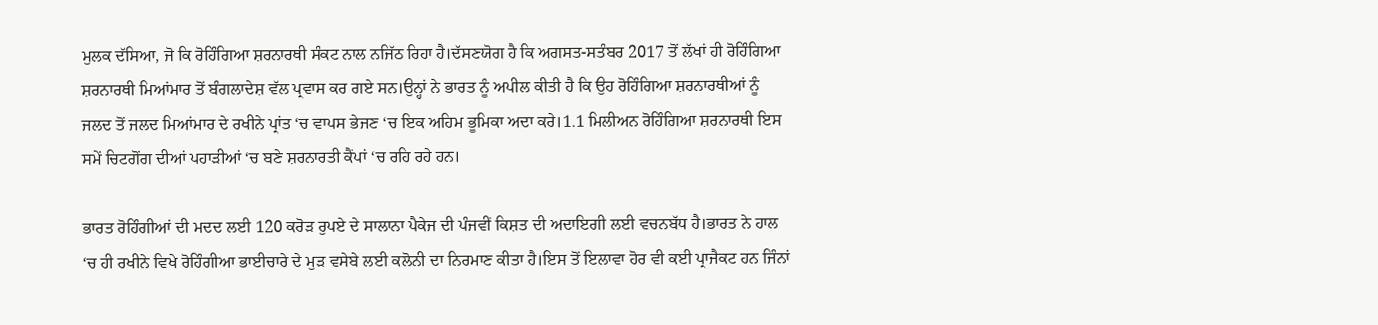ਮੁਲਕ ਦੱਸਿਆ, ਜੋ ਕਿ ਰੋਹਿੰਗਿਆ ਸ਼ਰਨਾਰਥੀ ਸੰਕਟ ਨਾਲ ਨਜਿੱਠ ਰਿਹਾ ਹੈ।ਦੱਸਣਯੋਗ ਹੈ ਕਿ ਅਗਸਤ-ਸਤੰਬਰ 2017 ਤੋਂ ਲੱਖਾਂ ਹੀ ਰੋਹਿੰਗਿਆ ਸ਼ਰਨਾਰਥੀ ਮਿਆਂਮਾਰ ਤੋਂ ਬੰਗਲਾਦੇਸ਼ ਵੱਲ ਪ੍ਰਵਾਸ ਕਰ ਗਏ ਸਨ।ਉਨ੍ਹਾਂ ਨੇ ਭਾਰਤ ਨੂੰ ਅਪੀਲ ਕੀਤੀ ਹੈ ਕਿ ਉਹ ਰੋਹਿੰਗਿਆ ਸ਼ਰਨਾਰਥੀਆਂ ਨੂੰ ਜਲਦ ਤੋਂ ਜਲਦ ਮਿਆਂਮਾਰ ਦੇ ਰਖੀਨੇ ਪ੍ਰਾਂਤ ‘ਚ ਵਾਪਸ ਭੇਜਣ ‘ਚ ਇਕ ਅਹਿਮ ਭੂਮਿਕਾ ਅਦਾ ਕਰੇ।1.1 ਮਿਲੀਅਨ ਰੋਹਿੰਗਿਆ ਸ਼ਰਨਾਰਥੀ ਇਸ ਸਮੇਂ ਚਿਟਗੋਂਗ ਦੀਆਂ ਪਹਾੜੀਆਂ ‘ਚ ਬਣੇ ਸ਼ਰਨਾਰਤੀ ਕੈਂਪਾਂ ‘ਚ ਰਹਿ ਰਹੇ ਹਨ।

ਭਾਰਤ ਰੋਹਿੰਗੀਆਂ ਦੀ ਮਦਦ ਲਈ 120 ਕਰੋੜ ਰੁਪਏ ਦੇ ਸਾਲਾਨਾ ਪੈਕੇਜ ਦੀ ਪੰਜਵੀਂ ਕਿਸ਼ਤ ਦੀ ਅਦਾਇਗੀ ਲਈ ਵਚਨਬੱਧ ਹੈ।ਭਾਰਤ ਨੇ ਹਾਲ ‘ਚ ਹੀ ਰਖੀਨੇ ਵਿਖੇ ਰੋਹਿੰਗੀਆ ਭਾਈਚਾਰੇ ਦੇ ਮੁੜ ਵਸੇਬੇ ਲਈ ਕਲੋਨੀ ਦਾ ਨਿਰਮਾਣ ਕੀਤਾ ਹੈ।ਇਸ ਤੋਂ ਇਲਾਵਾ ਹੋਰ ਵੀ ਕਈ ਪ੍ਰਾਜੈਕਟ ਹਨ ਜਿੰਨਾਂ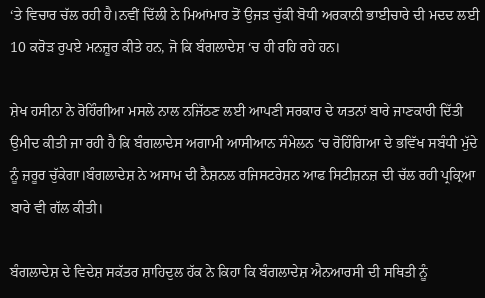‘ਤੇ ਵਿਚਾਰ ਚੱਲ ਰਹੀ ਹੈ।ਨਵੀਂ ਦਿੱਲੀ ਨੇ ਮਿਆਂਮਾਰ ਤੋਂ ਉਜੜ ਚੁੱਕੀ ਬੋਧੀ ਅਰਕਾਨੀ ਭਾਈਚਾਰੇ ਦੀ ਮਦਦ ਲਈ 10 ਕਰੋੜ ਰੁਪਏ ਮਨਜ਼ੂਰ ਕੀਤੇ ਹਨ, ਜੋ ਕਿ ਬੰਗਲਾਦੇਸ਼ ‘ਚ ਹੀ ਰਹਿ ਰਹੇ ਹਨ।

ਸ਼ੇਖ ਹਸੀਨਾ ਨੇ ਰੋਹਿੰਗੀਆ ਮਸਲੇ ਨਾਲ ਨਜਿੱਠਣ ਲਈ ਆਪਣੀ ਸਰਕਾਰ ਦੇ ਯਤਨਾਂ ਬਾਰੇ ਜਾਣਕਾਰੀ ਦਿੱਤੀ
ਉਮੀਦ ਕੀਤੀ ਜਾ ਰਹੀ ਹੈ ਕਿ ਬੰਗਲਾਦੇਸ ਅਗਾਮੀ ਆਸੀਆਨ ਸੰਮੇਲਨ ‘ਚ ਰੋਹਿੰਗਿਆ ਦੇ ਭਵਿੱਖ ਸਬੰਧੀ ਮੁੱਦੇ ਨੂੰ ਜ਼ਰੂਰ ਚੁੱਕੇਗਾ।ਬੰਗਲਾਦੇਸ਼ ਨੇ ਅਸਾਮ ਦੀ ਨੈਸ਼ਨਲ ਰਜਿਸਟਰੇਸ਼ਨ ਆਫ ਸਿਟੀਜ਼ਨਜ਼ ਦੀ ਚੱਲ ਰਹੀ ਪ੍ਰਕ੍ਰਿਆ ਬਾਰੇ ਵੀ ਗੱਲ ਕੀਤੀ।

ਬੰਗਲਾਦੇਸ਼ ਦੇ ਵਿਦੇਸ਼ ਸਕੱਤਰ ਸ਼ਾਹਿਦੁਲ ਹੱਕ ਨੇ ਕਿਹਾ ਕਿ ਬੰਗਲਾਦੇਸ਼ ਐਨਆਰਸੀ ਦੀ ਸਥਿਤੀ ਨੂੰ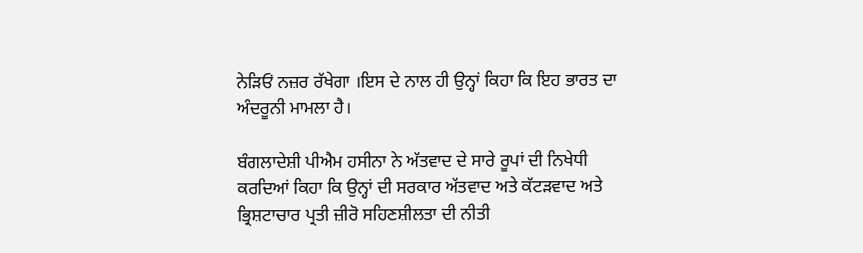ਨੇੜਿਓਂ ਨਜ਼ਰ ਰੱਖੇਗਾ ।ਇਸ ਦੇ ਨਾਲ ਹੀ ਉਨ੍ਹਾਂ ਕਿਹਾ ਕਿ ਇਹ ਭਾਰਤ ਦਾ ਅੰਦਰੂਨੀ ਮਾਮਲਾ ਹੈ।

ਬੰਗਲਾਦੇਸ਼ੀ ਪੀਐਮ ਹਸੀਨਾ ਨੇ ਅੱਤਵਾਦ ਦੇ ਸਾਰੇ ਰੂਪਾਂ ਦੀ ਨਿਖੇਧੀ ਕਰਦਿਆਂ ਕਿਹਾ ਕਿ ਉਨ੍ਹਾਂ ਦੀ ਸਰਕਾਰ ਅੱਤਵਾਦ ਅਤੇ ਕੱਟੜਵਾਦ ਅਤੇ ਭ੍ਰਿਸ਼ਟਾਚਾਰ ਪ੍ਰਤੀ ਜ਼ੀਰੋ ਸਹਿਣਸ਼ੀਲਤਾ ਦੀ ਨੀਤੀ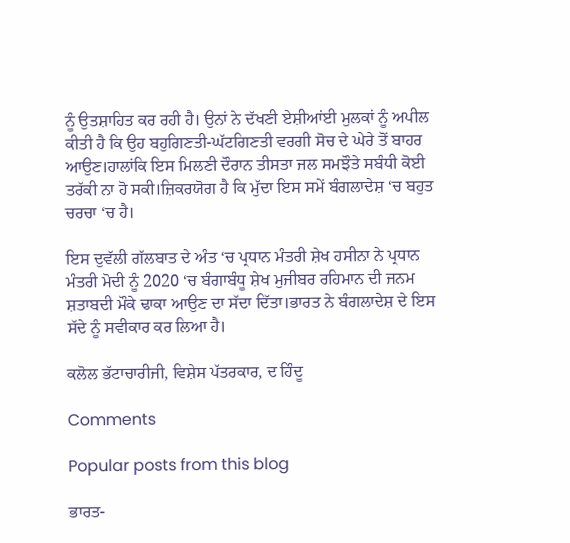ਨੂੰ ਉਤਸ਼ਾਹਿਤ ਕਰ ਰਹੀ ਹੈ। ਉਨਾਂ ਨੇ ਦੱਖਣੀ ਏਸ਼ੀਆਂਈ ਮੁਲਕਾਂ ਨੂੰ ਅਪੀਲ ਕੀਤੀ ਹੈ ਕਿ ਉਹ ਬਹੁਗਿਣਤੀ-ਘੱਟਗਿਣਤੀ ਵਰਗੀ ਸੋਚ ਦੇ ਘੇਰੇ ਤੋਂ ਬਾਹਰ ਆਉਣ।ਹਾਲਾਂਕਿ ਇਸ ਮਿਲਣੀ ਦੌਰਾਨ ਤੀਸਤਾ ਜਲ ਸਮਝੌਤੇ ਸਬੰਧੀ ਕੋਈ ਤਰੱਕੀ ਨਾ ਹੋ ਸਕੀ।ਜ਼ਿਕਰਯੋਗ ਹੈ ਕਿ ਮੁੱਦਾ ਇਸ ਸਮੇਂ ਬੰਗਲਾਦੇਸ਼ ‘ਚ ਬਹੁਤ ਚਰਚਾ ‘ਚ ਹੈ।

ਇਸ ਦੁਵੱਲੀ ਗੱਲਬਾਤ ਦੇ ਅੰਤ ‘ਚ ਪ੍ਰਧਾਨ ਮੰਤਰੀ ਸ਼ੇਖ ਹਸੀਨਾ ਨੇ ਪ੍ਰਧਾਨ ਮੰਤਰੀ ਮੋਦੀ ਨੂੰ 2020 ‘ਚ ਬੰਗਾਬੰਧੂ ਸ਼ੇਖ ਮੁਜੀਬਰ ਰਹਿਮਾਨ ਦੀ ਜਨਮ ਸ਼ਤਾਬਦੀ ਮੌਕੇ ਢਾਕਾ ਆਉਣ ਦਾ ਸੱਦਾ ਦਿੱਤਾ।ਭਾਰਤ ਨੇ ਬੰਗਲਾਦੇਸ਼ ਦੇ ਇਸ ਸੱਦੇ ਨੂੰ ਸਵੀਕਾਰ ਕਰ ਲਿਆ ਹੈ।

ਕਲੋਲ ਭੱਟਾਚਾਰੀਜੀ, ਵਿਸ਼ੇਸ ਪੱਤਰਕਾਰ, ਦ ਹਿੰਦੂ

Comments

Popular posts from this blog

ਭਾਰਤ-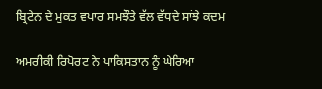ਬ੍ਰਿਟੇਨ ਦੇ ਮੁਕਤ ਵਪਾਰ ਸਮਝੌਤੇ ਵੱਲ ਵੱਧਦੇ ਸਾਂਝੇ ਕਦਮ

ਅਮਰੀਕੀ ਰਿਪੋਰਟ ਨੇ ਪਾਕਿਸਤਾਨ ਨੂੰ ਘੇਰਿਆ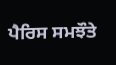ਪੈਰਿਸ ਸਮਝੌਤੇ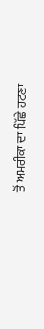ਤੋਂ ਅਮਰੀਕਾ ਦਾ ਪਿੱਛੇ ਹਟਣਾ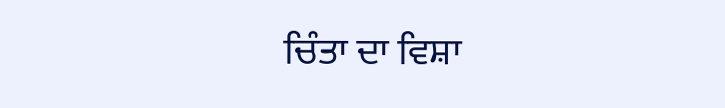ਚਿੰਤਾ ਦਾ ਵਿਸ਼ਾ